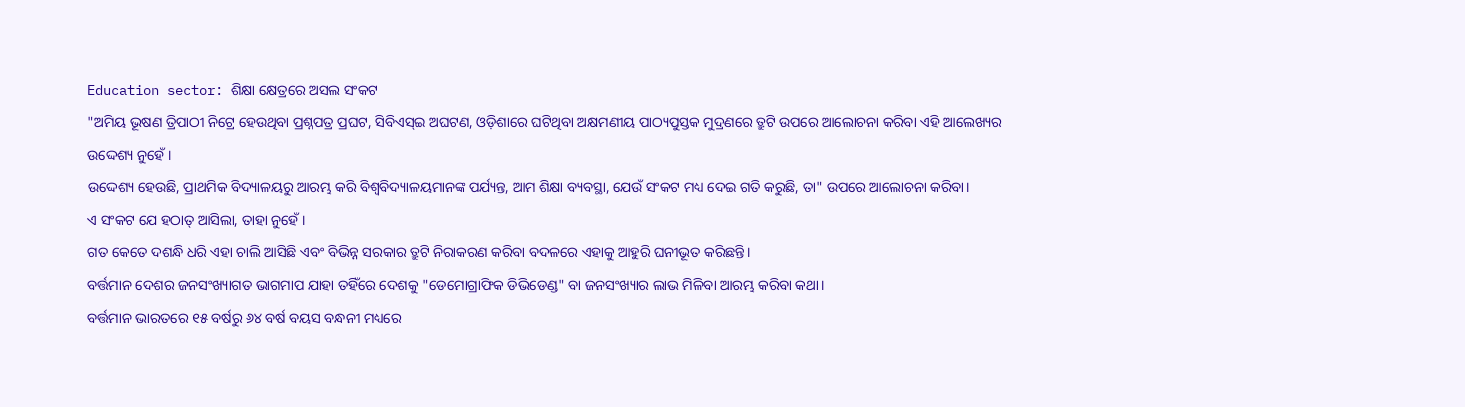Education sector: ଶିକ୍ଷା କ୍ଷେତ୍ରରେ ଅସଲ ସଂକଟ
"ଅମିୟ ଭୂଷଣ ତ୍ରିପାଠୀ ନିଟ୍ରେ ହେଉଥିବା ପ୍ରଶ୍ନପତ୍ର ପ୍ରଘଟ, ସିବିଏସ୍ଇ ଅଘଟଣ, ଓଡ଼ିଶାରେ ଘଟିଥିବା ଅକ୍ଷମଣୀୟ ପାଠ୍ୟପୁସ୍ତକ ମୁଦ୍ରଣରେ ତ୍ରୁଟି ଉପରେ ଆଲୋଚନା କରିବା ଏହି ଆଲେଖ୍ୟର ଉଦ୍ଦେଶ୍ୟ ନୁହେଁ।
ଉଦ୍ଦେଶ୍ୟ ହେଉଛି, ପ୍ରାଥମିକ ବିଦ୍ୟାଳୟରୁ ଆରମ୍ଭ କରି ବିଶ୍ବବିଦ୍ୟାଳୟମାନଙ୍କ ପର୍ଯ୍ୟନ୍ତ, ଆମ ଶିକ୍ଷା ବ୍ୟବସ୍ଥା, ଯେଉଁ ସଂକଟ ମଧ୍ୟ ଦେଇ ଗତି କରୁଛି, ତା" ଉପରେ ଆଲୋଚନା କରିବା।
ଏ ସଂକଟ ଯେ ହଠାତ୍ ଆସିଲା, ତାହା ନୁହେଁ।
ଗତ କେତେ ଦଶନ୍ଧି ଧରି ଏହା ଚାଲି ଆସିଛି ଏବଂ ବିଭିନ୍ନ ସରକାର ତ୍ରୁଟି ନିରାକରଣ କରିବା ବଦଳରେ ଏହାକୁ ଆହୁରି ଘନୀଭୂତ କରିଛନ୍ତି।
ବର୍ତ୍ତମାନ ଦେଶର ଜନସଂଖ୍ୟାଗତ ଭାଗମାପ ଯାହା ତହିଁରେ ଦେଶକୁ "ଡେମୋଗ୍ରାଫିକ ଡିଭିଡେଣ୍ଡ" ବା ଜନସଂଖ୍ୟାର ଲାଭ ମିଳିବା ଆରମ୍ଭ କରିବା କଥା।
ବର୍ତ୍ତମାନ ଭାରତରେ ୧୫ ବର୍ଷରୁ ୬୪ ବର୍ଷ ବୟସ ବନ୍ଧନୀ ମଧ୍ୟରେ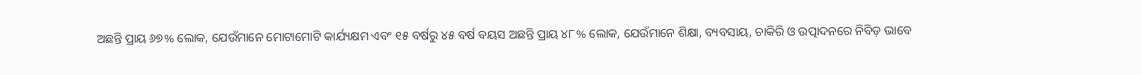ଅଛନ୍ତି ପ୍ରାୟ ୬୭% ଲୋକ, ଯେଉଁମାନେ ମୋଟାମୋଟି କାର୍ଯ୍ୟକ୍ଷମ ଏବଂ ୧୫ ବର୍ଷରୁ ୪୫ ବର୍ଷ ବୟସ ଅଛନ୍ତି ପ୍ରାୟ ୪୮% ଲୋକ, ଯେଉଁମାନେ ଶିକ୍ଷା, ବ୍ୟବସାୟ, ଚାକିରି ଓ ଉତ୍ପାଦନରେ ନିବିଡ଼ ଭାବେ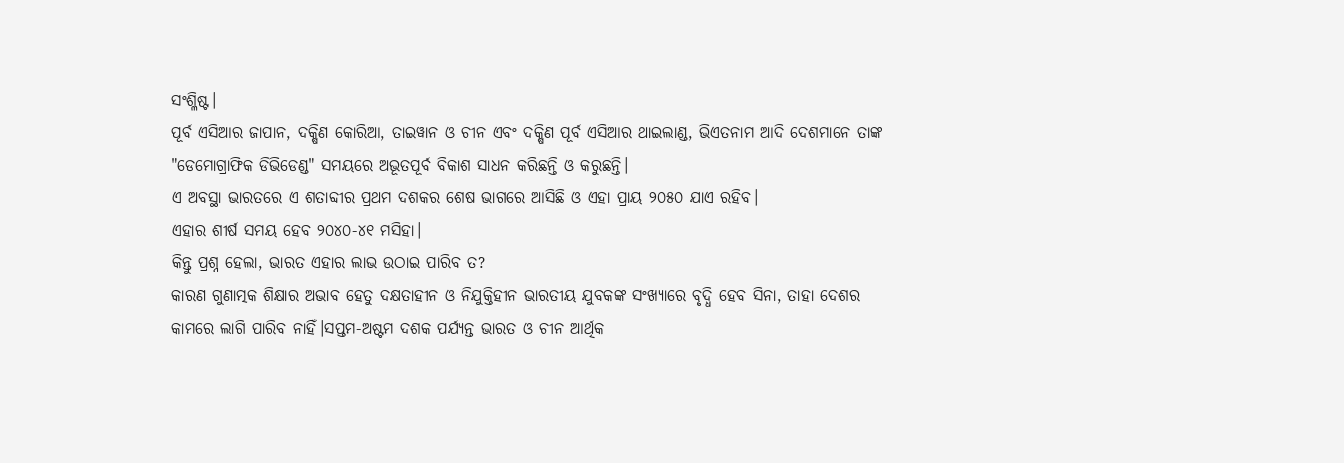ସଂଶ୍ଳିଷ୍ଟ।
ପୂର୍ବ ଏସିଆର ଜାପାନ, ଦକ୍ଷିଣ କୋରିଆ, ତାଇୱାନ ଓ ଚୀନ ଏବଂ ଦକ୍ଷିଣ ପୂର୍ବ ଏସିଆର ଥାଇଲାଣ୍ଡ, ଭିଏତନାମ ଆଦି ଦେଶମାନେ ତାଙ୍କ "ଡେମୋଗ୍ରାଫିକ ଡିଭିଡେଣ୍ଡ" ସମୟରେ ଅଭୂତପୂର୍ବ ବିକାଶ ସାଧନ କରିଛନ୍ତି ଓ କରୁଛନ୍ତି।
ଏ ଅବସ୍ଥା ଭାରତରେ ଏ ଶତାବ୍ଦୀର ପ୍ରଥମ ଦଶକର ଶେଷ ଭାଗରେ ଆସିଛି ଓ ଏହା ପ୍ରାୟ ୨୦୫୦ ଯାଏ ରହିବ।
ଏହାର ଶୀର୍ଷ ସମୟ ହେବ ୨୦୪୦-୪୧ ମସିହା।
କିନ୍ତୁ ପ୍ରଶ୍ନ ହେଲା, ଭାରତ ଏହାର ଲାଭ ଉଠାଇ ପାରିବ ତ?
କାରଣ ଗୁଣାତ୍ମକ ଶିକ୍ଷାର ଅଭାବ ହେତୁ ଦକ୍ଷତାହୀନ ଓ ନିଯୁକ୍ତିହୀନ ଭାରତୀୟ ଯୁବକଙ୍କ ସଂଖ୍ୟାରେ ବୃଦ୍ଧି ହେବ ସିନା, ତାହା ଦେଶର କାମରେ ଲାଗି ପାରିବ ନାହିଁ।ସପ୍ତମ-ଅଷ୍ଟମ ଦଶକ ପର୍ଯ୍ୟନ୍ତ ଭାରତ ଓ ଚୀନ ଆର୍ଥିକ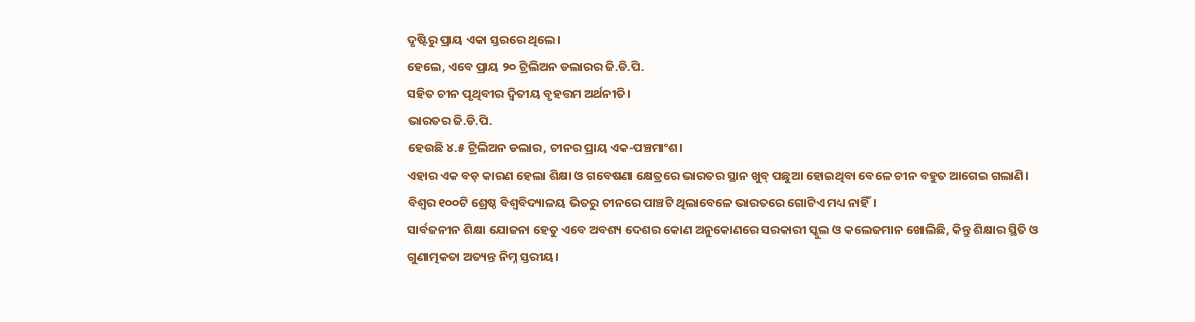ଦୃଷ୍ଟିରୁ ପ୍ରାୟ ଏକା ସ୍ତରରେ ଥିଲେ।
ହେଲେ, ଏବେ ପ୍ରାୟ ୨୦ ଟ୍ରିଲିଅନ ଡଲାରର ଜି.ଡି.ପି.
ସହିତ ଚୀନ ପୃଥିବୀର ଦ୍ବିତୀୟ ବୃହତ୍ତମ ଅର୍ଥନୀତି।
ଭାରତର ଜି.ଡି.ପି.
ହେଉଛି ୪.୫ ଟ୍ରିଲିଅନ ଡଲାର, ଚୀନର ପ୍ରାୟ ଏକ-ପଞ୍ଚମାଂଶ।
ଏହାର ଏକ ବଡ଼ କାରଣ ହେଲା ଶିକ୍ଷା ଓ ଗବେଷଣା କ୍ଷେତ୍ରରେ ଭାରତର ସ୍ଥାନ ଖୁବ୍ ପଛୁଆ ହୋଇଥିବା ବେଳେ ଚୀନ ବହୁତ ଆଗେଇ ଗଲାଣି।
ବିଶ୍ବର ୧୦୦ଟି ଶ୍ରେଷ୍ଠ ବିଶ୍ବବିଦ୍ୟାଳୟ ଭିତରୁ ଚୀନରେ ପାଞ୍ଚଟି ଥିଲାବେଳେ ଭାରତରେ ଗୋଟିଏ ମଧ୍ୟ ନାହିଁ।
ସାର୍ବଜନୀନ ଶିକ୍ଷା ଯୋଜନା ହେତୁ ଏବେ ଅବଶ୍ୟ ଦେଶର କୋଣ ଅନୁକୋଣରେ ସରକାରୀ ସ୍କୁଲ ଓ କଲେଜମାନ ଖୋଲିଛି, କିନ୍ତୁ ଶିକ୍ଷାର ସ୍ଥିତି ଓ ଗୁଣାତ୍ମକତା ଅତ୍ୟନ୍ତ ନିମ୍ନ ସ୍ତରୀୟ।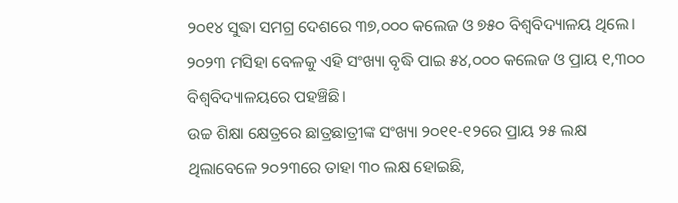୨୦୧୪ ସୁଦ୍ଧା ସମଗ୍ର ଦେଶରେ ୩୭,୦୦୦ କଲେଜ ଓ ୭୫୦ ବିଶ୍ବବିଦ୍ୟାଳୟ ଥିଲେ।
୨୦୨୩ ମସିହା ବେଳକୁ ଏହି ସଂଖ୍ୟା ବୃଦ୍ଧି ପାଇ ୫୪,୦୦୦ କଲେଜ ଓ ପ୍ରାୟ ୧,୩୦୦ ବିଶ୍ବବିଦ୍ୟାଳୟରେ ପହଞ୍ଚିଛି।
ଉଚ୍ଚ ଶିକ୍ଷା କ୍ଷେତ୍ରରେ ଛାତ୍ରଛାତ୍ରୀଙ୍କ ସଂଖ୍ୟା ୨୦୧୧-୧୨ରେ ପ୍ରାୟ ୨୫ ଲକ୍ଷ ଥିଲାବେଳେ ୨୦୨୩ରେ ତାହା ୩୦ ଲକ୍ଷ ହୋଇଛି,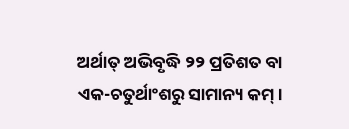ଅର୍ଥାତ୍ ଅଭିବୃଦ୍ଧି ୨୨ ପ୍ରତିଶତ ବା ଏକ-ଚତୁର୍ଥାଂଶରୁ ସାମାନ୍ୟ କମ୍।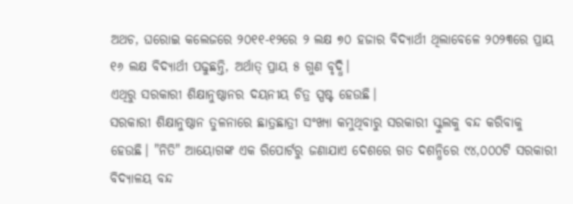ଅଥଚ, ଘରୋଇ କଲେଜରେ ୨୦୧୧-୧୨ରେ ୨ ଲକ୍ଷ ୭୦ ହଜାର ବିଦ୍ୟାର୍ଥୀ ଥିଲାବେଳେ ୨୦୨୩ରେ ପ୍ରାୟ ୧୬ ଲକ୍ଷ ବିଦ୍ୟାର୍ଥୀ ପଢୁଛନ୍ତି, ଅର୍ଥାତ୍ ପ୍ରାୟ ୫ ଗୁଣ ବୃଦ୍ଧି।
ଏଥିରୁ ସରକାରୀ ଶିକ୍ଷାନୁଷ୍ଠାନର ଦୟନୀୟ ଚିତ୍ର ସ୍ପଷ୍ଟ ହେଉଛି।
ସରକାରୀ ଶିକ୍ଷାନୁଷ୍ଠାନ ତୁଳନାରେ ଛାତ୍ରଛାତ୍ରୀ ସଂଖ୍ୟା କମୁଥିବାରୁ ସରକାରୀ ସ୍କୁଲକୁ ବନ୍ଦ କରିବାକୁ ହେଉଛି। "ନିତି" ଆୟୋଗଙ୍କ ଏକ ରିପୋର୍ଟରୁ ଜଣାଯାଏ ଦେଶରେ ଗତ ଦଶନ୍ଧିରେ ୯୪,୦୦୦ଟି ସରକାରୀ ବିଦ୍ୟାଳୟ ବନ୍ଦ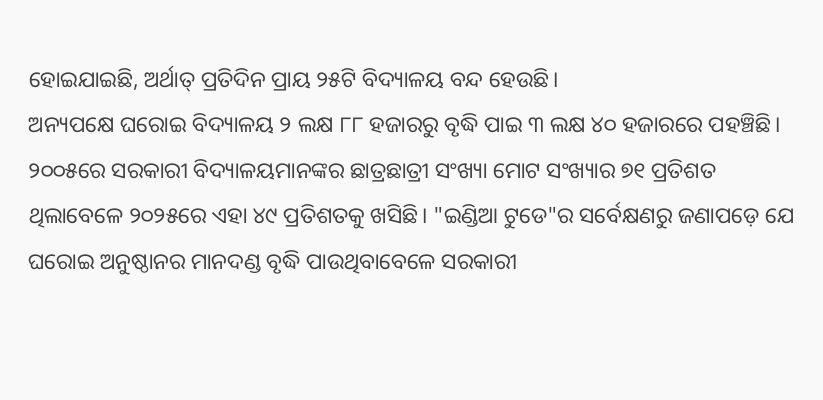ହୋଇଯାଇଛି, ଅର୍ଥାତ୍ ପ୍ରତିଦିନ ପ୍ରାୟ ୨୫ଟି ବିଦ୍ୟାଳୟ ବନ୍ଦ ହେଉଛି।
ଅନ୍ୟପକ୍ଷେ ଘରୋଇ ବିଦ୍ୟାଳୟ ୨ ଲକ୍ଷ ୮୮ ହଜାରରୁ ବୃଦ୍ଧି ପାଇ ୩ ଲକ୍ଷ ୪୦ ହଜାରରେ ପହଞ୍ଚିଛି।
୨୦୦୫ରେ ସରକାରୀ ବିଦ୍ୟାଳୟମାନଙ୍କର ଛାତ୍ରଛାତ୍ରୀ ସଂଖ୍ୟା ମୋଟ ସଂଖ୍ୟାର ୭୧ ପ୍ରତିଶତ ଥିଲାବେଳେ ୨୦୨୫ରେ ଏହା ୪୯ ପ୍ରତିଶତକୁ ଖସିଛି। "ଇଣ୍ଡିଆ ଟୁଡେ"ର ସର୍ବେକ୍ଷଣରୁ ଜଣାପଡ଼େ ଯେ ଘରୋଇ ଅନୁଷ୍ଠାନର ମାନଦଣ୍ଡ ବୃଦ୍ଧି ପାଉଥିବାବେଳେ ସରକାରୀ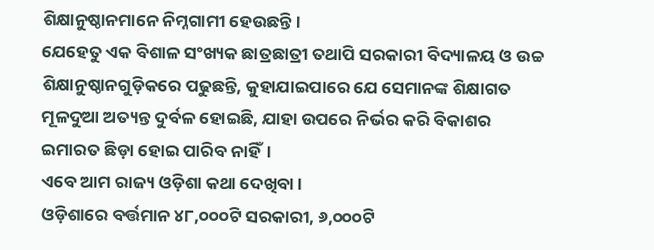ଶିକ୍ଷାନୁଷ୍ଠାନମାନେ ନିମ୍ନଗାମୀ ହେଉଛନ୍ତି।
ଯେହେତୁ ଏକ ବିଶାଳ ସଂଖ୍ୟକ ଛାତ୍ରଛାତ୍ରୀ ତଥାପି ସରକାରୀ ବିଦ୍ୟାଳୟ ଓ ଉଚ୍ଚ ଶିକ୍ଷାନୁଷ୍ଠାନଗୁଡ଼ିକରେ ପଢୁଛନ୍ତି, କୁହାଯାଇପାରେ ଯେ ସେମାନଙ୍କ ଶିକ୍ଷାଗତ ମୂଳଦୁଆ ଅତ୍ୟନ୍ତ ଦୁର୍ବଳ ହୋଇଛି, ଯାହା ଉପରେ ନିର୍ଭର କରି ବିକାଶର ଇମାରତ ଛିଡ଼ା ହୋଇ ପାରିବ ନାହିଁ।
ଏବେ ଆମ ରାଜ୍ୟ ଓଡ଼ିଶା କଥା ଦେଖିବା।
ଓଡ଼ିଶାରେ ବର୍ତ୍ତମାନ ୪୮,୦୦୦ଟି ସରକାରୀ, ୬,୦୦୦ଟି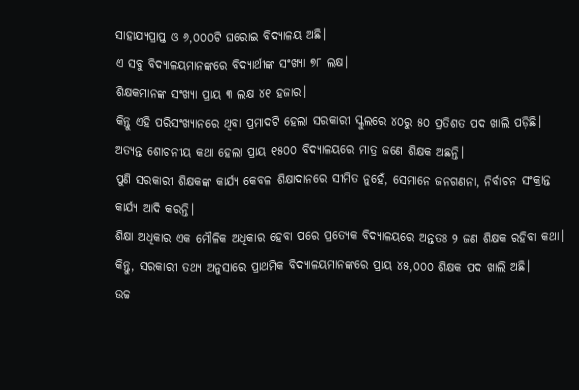ସାହାଯ୍ୟପ୍ରାପ୍ତ ଓ ୬,୦୦୦ଟି ଘରୋଇ ବିଦ୍ୟାଳୟ ଅଛି।
ଏ ସବୁ ବିଦ୍ୟାଳୟମାନଙ୍କରେ ବିଦ୍ୟାର୍ଥୀଙ୍କ ସଂଖ୍ୟା ୭୮ ଲକ୍ଷ।
ଶିକ୍ଷକମାନଙ୍କ ସଂଖ୍ୟା ପ୍ରାୟ ୩ ଲକ୍ଷ ୪୧ ହଜାର।
କିନ୍ତୁ ଏହି ପରିସଂଖ୍ୟାନରେ ଥିବା ପ୍ରମାଦଟି ହେଲା ସରକାରୀ ସ୍କୁଲରେ ୪୦ରୁ ୫୦ ପ୍ରତିଶତ ପଦ ଖାଲି ପଡ଼ିଛି।
ଅତ୍ୟନ୍ତ ଶୋଚନୀୟ କଥା ହେଲା ପ୍ରାୟ ୧୫୦୦ ବିଦ୍ୟାଳୟରେ ମାତ୍ର ଜଣେ ଶିକ୍ଷକ ଅଛନ୍ତି।
ପୁଣି ସରକାରୀ ଶିକ୍ଷକଙ୍କ କାର୍ଯ୍ୟ କେବଳ ଶିକ୍ଷାଦାନରେ ସୀମିତ ନୁହେଁ, ସେମାନେ ଜନଗଣନା, ନିର୍ବାଚନ ସଂକ୍ରାନ୍ତ କାର୍ଯ୍ୟ ଆଦି କରନ୍ତି।
ଶିକ୍ଷା ଅଧିକାର ଏକ ମୌଳିକ ଅଧିକାର ହେବା ପରେ ପ୍ରତ୍ୟେକ ବିଦ୍ୟାଳୟରେ ଅନ୍ତତଃ ୨ ଜଣ ଶିକ୍ଷକ ରହିବା କଥା।
କିନ୍ତୁ, ସରକାରୀ ତଥ୍ୟ ଅନୁସାରେ ପ୍ରାଥମିକ ବିଦ୍ୟାଳୟମାନଙ୍କରେ ପ୍ରାୟ ୪୫,୦୦୦ ଶିକ୍ଷକ ପଦ ଖାଲି ଅଛି।
ଉଚ୍ଚ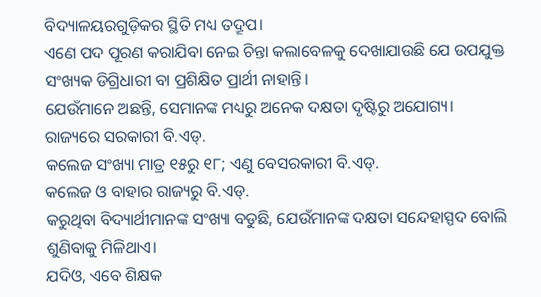ବିଦ୍ୟାଳୟରଗୁଡ଼ିକର ସ୍ଥିତି ମଧ୍ୟ ତଦ୍ରୂପ।
ଏଣେ ପଦ ପୂରଣ କରାଯିବା ନେଇ ଚିନ୍ତା କଲାବେଳକୁ ଦେଖାଯାଉଛି ଯେ ଉପଯୁକ୍ତ ସଂଖ୍ୟକ ଡିଗ୍ରିଧାରୀ ବା ପ୍ରଶିକ୍ଷିତ ପ୍ରାର୍ଥୀ ନାହାନ୍ତି।
ଯେଉଁମାନେ ଅଛନ୍ତି, ସେମାନଙ୍କ ମଧ୍ୟରୁ ଅନେକ ଦକ୍ଷତା ଦୃଷ୍ଟିରୁ ଅଯୋଗ୍ୟ।
ରାଜ୍ୟରେ ସରକାରୀ ବି.ଏଡ୍.
କଲେଜ ସଂଖ୍ୟା ମାତ୍ର ୧୫ରୁ ୧୮; ଏଣୁ ବେସରକାରୀ ବି.ଏଡ୍.
କଲେଜ ଓ ବାହାର ରାଜ୍ୟରୁ ବି.ଏଡ୍.
କରୁଥିବା ବିଦ୍ୟାର୍ଥୀମାନଙ୍କ ସଂଖ୍ୟା ବଡୁଛି, ଯେଉଁମାନଙ୍କ ଦକ୍ଷତା ସନ୍ଦେହାସ୍ପଦ ବୋଲି ଶୁଣିବାକୁ ମିଳିଥାଏ।
ଯଦିଓ, ଏବେ ଶିକ୍ଷକ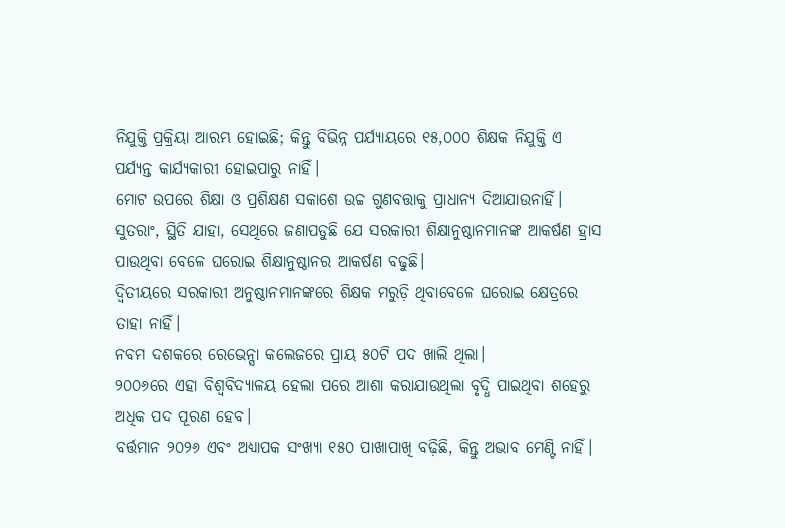ନିଯୁକ୍ତି ପ୍ରକ୍ରିୟା ଆରମ୍ଭ ହୋଇଛି; କିନ୍ତୁ ବିଭିନ୍ନ ପର୍ଯ୍ୟାୟରେ ୧୫,୦୦୦ ଶିକ୍ଷକ ନିଯୁକ୍ତି ଏ ପର୍ଯ୍ୟନ୍ତ କାର୍ଯ୍ୟକାରୀ ହୋଇପାରୁ ନାହିଁ।
ମୋଟ ଉପରେ ଶିକ୍ଷା ଓ ପ୍ରଶିକ୍ଷଣ ସକାଶେ ଉଚ୍ଚ ଗୁଣବତ୍ତାକୁ ପ୍ରାଧାନ୍ୟ ଦିଆଯାଉନାହିଁ।
ସୁତରାଂ, ସ୍ଥିତି ଯାହା, ସେଥିରେ ଜଣାପଡୁଛି ଯେ ସରକାରୀ ଶିକ୍ଷାନୁଷ୍ଠାନମାନଙ୍କ ଆକର୍ଷଣ ହ୍ରାସ ପାଉଥିବା ବେଳେ ଘରୋଇ ଶିକ୍ଷାନୁଷ୍ଠାନର ଆକର୍ଷଣ ବଢୁଛି।
ଦ୍ବିତୀୟରେ ସରକାରୀ ଅନୁଷ୍ଠାନମାନଙ୍କରେ ଶିକ୍ଷକ ମରୁଡ଼ି ଥିବାବେଳେ ଘରୋଇ କ୍ଷେତ୍ରରେ ତାହା ନାହିଁ।
ନବମ ଦଶକରେ ରେଭେନ୍ସା କଲେଜରେ ପ୍ରାୟ ୫୦ଟି ପଦ ଖାଲି ଥିଲା।
୨୦୦୬ରେ ଏହା ବିଶ୍ବବିଦ୍ୟାଳୟ ହେଲା ପରେ ଆଶା କରାଯାଉଥିଲା ବୃଦ୍ଧି ପାଇଥିବା ଶହେରୁ ଅଧିକ ପଦ ପୂରଣ ହେବ।
ବର୍ତ୍ତମାନ ୨୦୨୬ ଏବଂ ଅଧ୍ୟାପକ ସଂଖ୍ୟା ୧୫୦ ପାଖାପାଖି ବଢ଼ିଛି, କିନ୍ତୁ ଅଭାବ ମେଣ୍ଟି ନାହିଁ।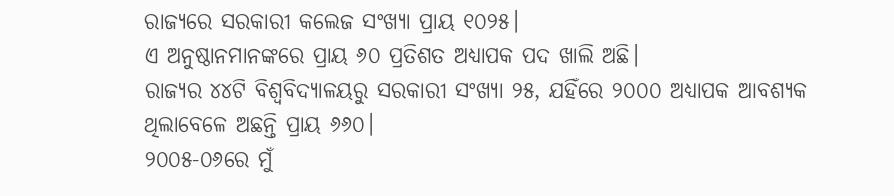ରାଜ୍ୟରେ ସରକାରୀ କଲେଜ ସଂଖ୍ୟା ପ୍ରାୟ ୧୦୨୫।
ଏ ଅନୁଷ୍ଠାନମାନଙ୍କରେ ପ୍ରାୟ ୬୦ ପ୍ରତିଶତ ଅଧ୍ୟାପକ ପଦ ଖାଲି ଅଛି।
ରାଜ୍ୟର ୪୪ଟି ବିଶ୍ବବିଦ୍ୟାଳୟରୁ ସରକାରୀ ସଂଖ୍ୟା ୨୫, ଯହିଁରେ ୨୦୦୦ ଅଧ୍ୟାପକ ଆବଶ୍ୟକ ଥିଲାବେଳେ ଅଛନ୍ତି ପ୍ରାୟ ୬୬୦।
୨୦୦୫-୦୬ରେ ମୁଁ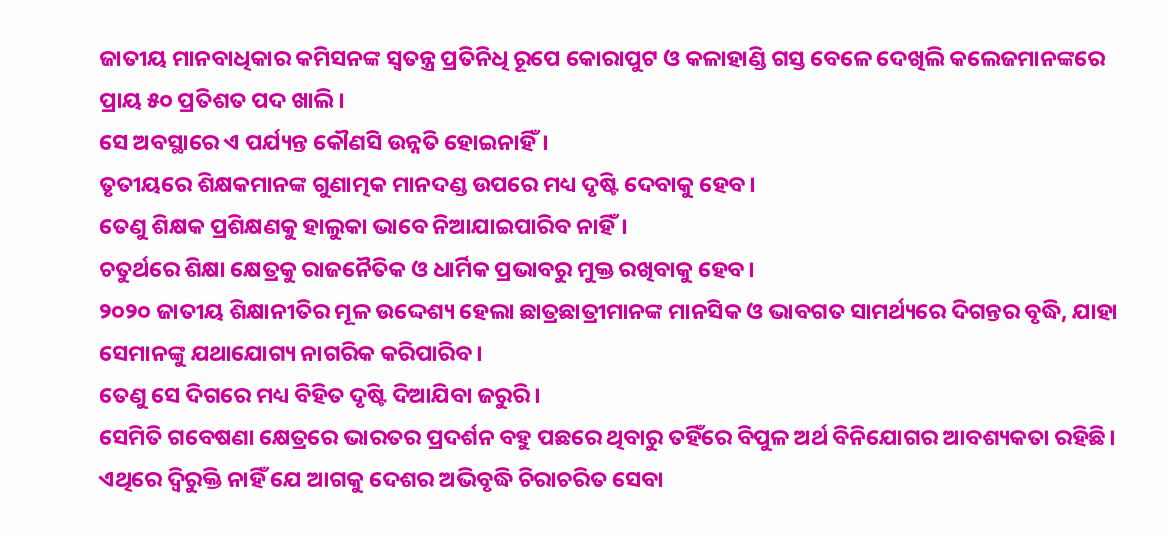ଜାତୀୟ ମାନବାଧିକାର କମିସନଙ୍କ ସ୍ବତନ୍ତ୍ର ପ୍ରତିନିଧି ରୂପେ କୋରାପୁଟ ଓ କଳାହାଣ୍ଡି ଗସ୍ତ ବେଳେ ଦେଖିଲି କଲେଜମାନଙ୍କରେ ପ୍ରାୟ ୫୦ ପ୍ରତିଶତ ପଦ ଖାଲି।
ସେ ଅବସ୍ଥାରେ ଏ ପର୍ଯ୍ୟନ୍ତ କୌଣସି ଉନ୍ନତି ହୋଇନାହିଁ।
ତୃତୀୟରେ ଶିକ୍ଷକମାନଙ୍କ ଗୁଣାତ୍ମକ ମାନଦଣ୍ଡ ଉପରେ ମଧ୍ୟ ଦୃଷ୍ଟି ଦେବାକୁ ହେବ।
ତେଣୁ ଶିକ୍ଷକ ପ୍ରଶିକ୍ଷଣକୁ ହାଲୁକା ଭାବେ ନିଆଯାଇପାରିବ ନାହିଁ।
ଚତୁର୍ଥରେ ଶିକ୍ଷା କ୍ଷେତ୍ରକୁ ରାଜନୈତିକ ଓ ଧାର୍ମିକ ପ୍ରଭାବରୁ ମୁକ୍ତ ରଖିବାକୁ ହେବ।
୨୦୨୦ ଜାତୀୟ ଶିକ୍ଷାନୀତିର ମୂଳ ଉଦ୍ଦେଶ୍ୟ ହେଲା ଛାତ୍ରଛାତ୍ରୀମାନଙ୍କ ମାନସିକ ଓ ଭାବଗତ ସାମର୍ଥ୍ୟରେ ଦିଗନ୍ତର ବୃଦ୍ଧି, ଯାହା ସେମାନଙ୍କୁ ଯଥାଯୋଗ୍ୟ ନାଗରିକ କରିପାରିବ।
ତେଣୁ ସେ ଦିଗରେ ମଧ୍ୟ ବିହିତ ଦୃଷ୍ଟି ଦିଆଯିବା ଜରୁରି।
ସେମିତି ଗବେଷଣା କ୍ଷେତ୍ରରେ ଭାରତର ପ୍ରଦର୍ଶନ ବହୁ ପଛରେ ଥିବାରୁ ତହିଁରେ ବିପୁଳ ଅର୍ଥ ବିନିଯୋଗର ଆବଶ୍ୟକତା ରହିଛି।
ଏଥିରେ ଦ୍ବିରୁକ୍ତି ନାହିଁ ଯେ ଆଗକୁ ଦେଶର ଅଭିବୃଦ୍ଧି ଚିରାଚରିତ ସେବା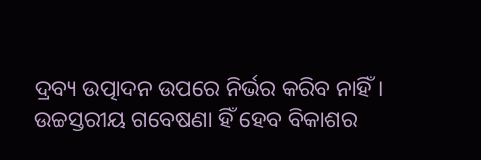ଦ୍ରବ୍ୟ ଉତ୍ପାଦନ ଉପରେ ନିର୍ଭର କରିବ ନାହିଁ।
ଉଚ୍ଚସ୍ତରୀୟ ଗବେଷଣା ହିଁ ହେବ ବିକାଶର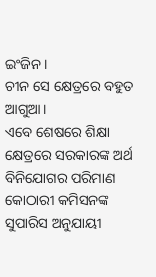ଇଂଜିନ।
ଚୀନ ସେ କ୍ଷେତ୍ରରେ ବହୁତ ଆଗୁଆ।
ଏବେ ଶେଷରେ ଶିକ୍ଷା କ୍ଷେତ୍ରରେ ସରକାରଙ୍କ ଅର୍ଥ ବିନିଯୋଗର ପରିମାଣ କୋଠାରୀ କମିସନଙ୍କ ସୁପାରିସ ଅନୁଯାୟୀ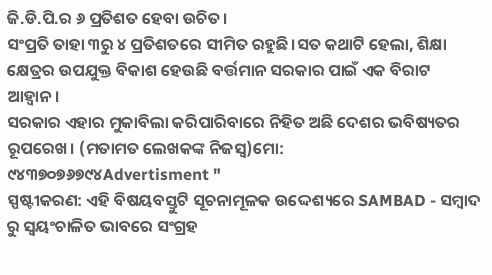ଜି.ଡି.ପି.ର ୬ ପ୍ରତିଶତ ହେବା ଉଚିତ।
ସଂପ୍ରତି ତାହା ୩ରୁ ୪ ପ୍ରତିଶତରେ ସୀମିତ ରହୁଛି।ସତ କଥାଟି ହେଲା, ଶିକ୍ଷା କ୍ଷେତ୍ରର ଉପଯୁକ୍ତ ବିକାଶ ହେଉଛି ବର୍ତ୍ତମାନ ସରକାର ପାଇଁ ଏକ ବିରାଟ ଆହ୍ବାନ।
ସରକାର ଏହାର ମୁକାବିଲା କରିପାରିବାରେ ନିହିତ ଅଛି ଦେଶର ଭବିଷ୍ୟତର ରୂପରେଖ। (ମତାମତ ଲେଖକଙ୍କ ନିଜସ୍ବ)ମୋ: ୯୪୩୭୦୭୬୭୯୪Advertisment "
ସ୍ପଷ୍ଟୀକରଣ: ଏହି ବିଷୟବସ୍ତୁଟି ସୂଚନାମୂଳକ ଉଦ୍ଦେଶ୍ୟରେ SAMBAD - ସମ୍ବାଦ ରୁ ସ୍ୱୟଂଚାଳିତ ଭାବରେ ସଂଗ୍ରହ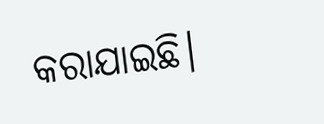କରାଯାଇଛି।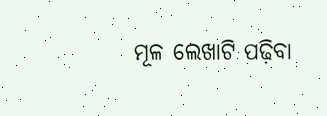ମୂଳ ଲେଖାଟି ପଢ଼ିବା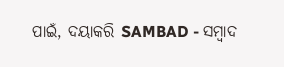ପାଇଁ, ଦୟାକରି SAMBAD - ସମ୍ବାଦ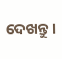ଦେଖନ୍ତୁ।